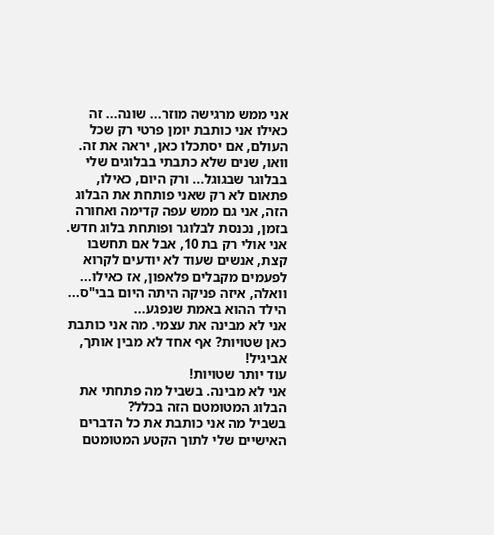אני ממש מרגישה מוזר... שונה... זה כאילו אני כותבת יומן פרטי רק שכל העולם, אם יסתכלו כאן, יראה את זה.
וואו, שנים שלא כתבתי בבלוגים שלי בבלוגר שבגוגל... ורק היום, כאילו, פתאום לא רק שאני פותחת את הבלוג הזה, אני גם ממש עפה קדימה ואחורה בזמן, נכנסת לבלוגר ופותחת בלוג חדש.
אני אולי רק בת 10, אבל אם תחשבו קצת, אנשים שעוד לא יודעים לקרוא לפעמים מקבלים פלאפון, אז כאילו...
וואלה, איזה פניקה היתה היום בבי"ס... הילד ההוא באמת שנפגע...
אני לא מבינה את עצמי. מה אני כותבת כאן שטויות? אף אחד לא מבין אותך, אביגיל!
עוד יותר שטויות!
אני לא מבינה. בשביל מה פתחתי את הבלוג המטומטם הזה בכלל?
בשביל מה אני כותבת את כל הדברים האישיים שלי לתוך הקטע המטומטם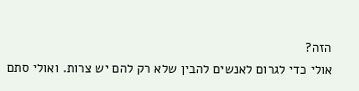הזה?
אולי כדי לגרום לאנשים להבין שלא רק להם יש צרות. ואולי סתם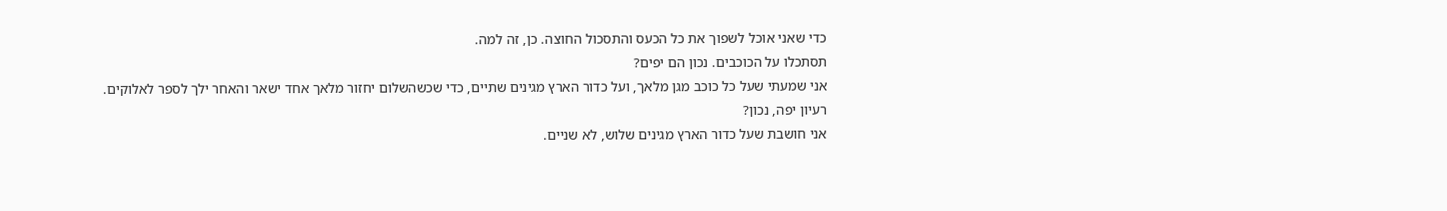כדי שאני אוכל לשפוך את כל הכעס והתסכול החוצה. כן, זה למה.
תסתכלו על הכוכבים. נכון הם יפים?
אני שמעתי שעל כל כוכב מגן מלאך, ועל כדור הארץ מגינים שתיים, כדי שכשהשלום יחזור מלאך אחד ישאר והאחר ילך לספר לאלוקים.
רעיון יפה, נכון?
אני חושבת שעל כדור הארץ מגינים שלוש, לא שניים.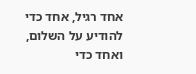אחד רגיל, אחד כדי להודיע על השלום, ואחד כדי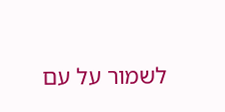לשמור על עם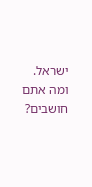ישראל.
ומה אתם חושבים?